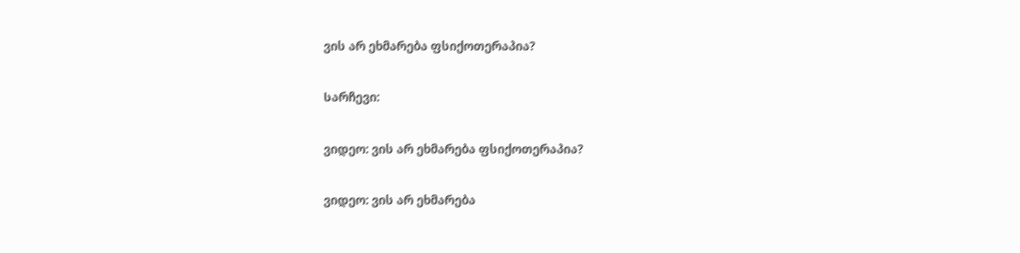ვის არ ეხმარება ფსიქოთერაპია?

Სარჩევი:

ვიდეო: ვის არ ეხმარება ფსიქოთერაპია?

ვიდეო: ვის არ ეხმარება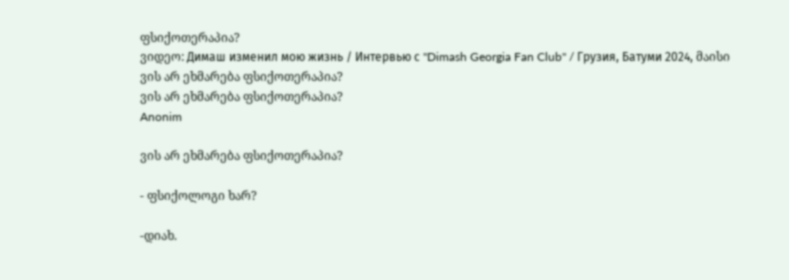ფსიქოთერაპია?
ვიდეო: Димаш изменил мою жизнь / Интервью с "Dimash Georgia Fan Club" / Грузия, Батуми 2024, მაისი
ვის არ ეხმარება ფსიქოთერაპია?
ვის არ ეხმარება ფსიქოთერაპია?
Anonim

ვის არ ეხმარება ფსიქოთერაპია?

- ფსიქოლოგი ხარ?

-დიახ.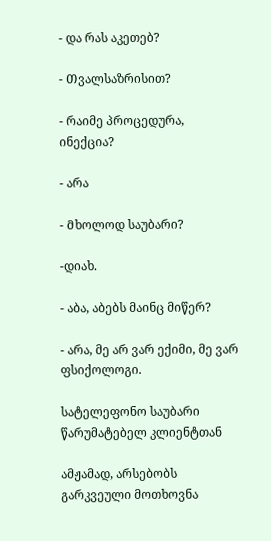- და რას აკეთებ?

- Თვალსაზრისით?

- რაიმე პროცედურა, ინექცია?

- არა

- Მხოლოდ საუბარი?

-დიახ.

- აბა, აბებს მაინც მიწერ?

- არა, მე არ ვარ ექიმი, მე ვარ ფსიქოლოგი.

სატელეფონო საუბარი წარუმატებელ კლიენტთან

ამჟამად, არსებობს გარკვეული მოთხოვნა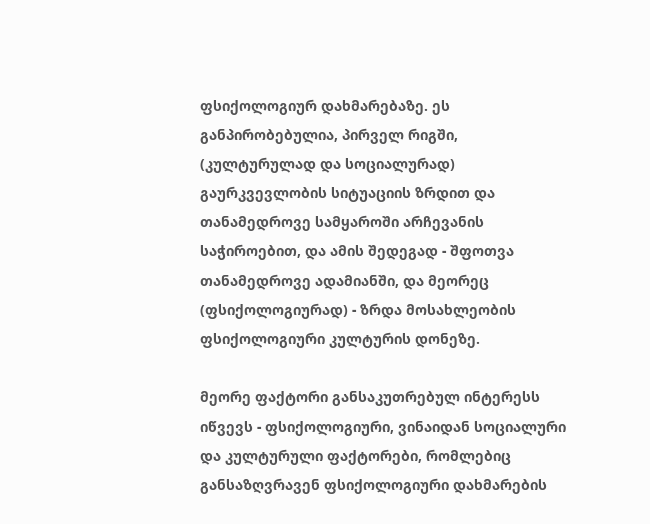ფსიქოლოგიურ დახმარებაზე. ეს განპირობებულია, პირველ რიგში, (კულტურულად და სოციალურად) გაურკვევლობის სიტუაციის ზრდით და თანამედროვე სამყაროში არჩევანის საჭიროებით, და ამის შედეგად - შფოთვა თანამედროვე ადამიანში, და მეორეც (ფსიქოლოგიურად) - ზრდა მოსახლეობის ფსიქოლოგიური კულტურის დონეზე.

მეორე ფაქტორი განსაკუთრებულ ინტერესს იწვევს - ფსიქოლოგიური, ვინაიდან სოციალური და კულტურული ფაქტორები, რომლებიც განსაზღვრავენ ფსიქოლოგიური დახმარების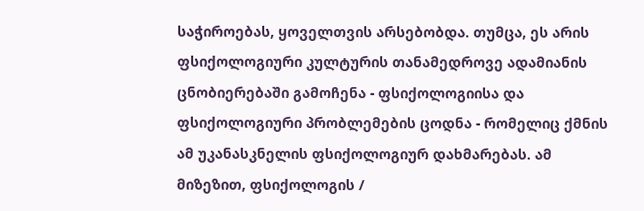საჭიროებას, ყოველთვის არსებობდა. თუმცა, ეს არის ფსიქოლოგიური კულტურის თანამედროვე ადამიანის ცნობიერებაში გამოჩენა - ფსიქოლოგიისა და ფსიქოლოგიური პრობლემების ცოდნა - რომელიც ქმნის ამ უკანასკნელის ფსიქოლოგიურ დახმარებას. ამ მიზეზით, ფსიქოლოგის /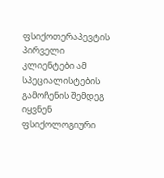ფსიქოთერაპევტის პირველი კლიენტები ამ სპეციალისტების გამოჩენის შემდეგ იყვნენ ფსიქოლოგიური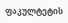ფაკულტეტის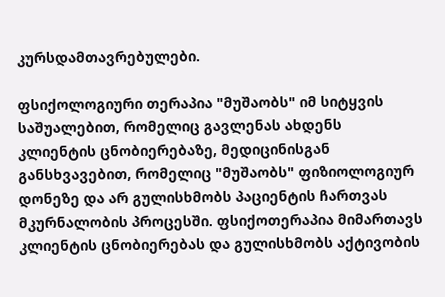კურსდამთავრებულები.

ფსიქოლოგიური თერაპია "მუშაობს" იმ სიტყვის საშუალებით, რომელიც გავლენას ახდენს კლიენტის ცნობიერებაზე, მედიცინისგან განსხვავებით, რომელიც "მუშაობს" ფიზიოლოგიურ დონეზე და არ გულისხმობს პაციენტის ჩართვას მკურნალობის პროცესში. ფსიქოთერაპია მიმართავს კლიენტის ცნობიერებას და გულისხმობს აქტივობის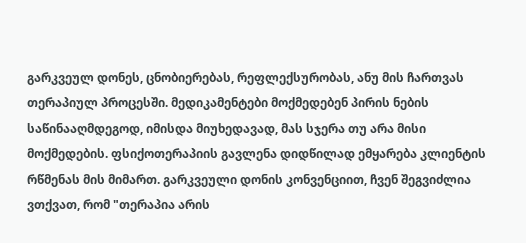გარკვეულ დონეს, ცნობიერებას, რეფლექსურობას, ანუ მის ჩართვას თერაპიულ პროცესში. მედიკამენტები მოქმედებენ პირის ნების საწინააღმდეგოდ, იმისდა მიუხედავად, მას სჯერა თუ არა მისი მოქმედების. ფსიქოთერაპიის გავლენა დიდწილად ემყარება კლიენტის რწმენას მის მიმართ. გარკვეული დონის კონვენციით, ჩვენ შეგვიძლია ვთქვათ, რომ "თერაპია არის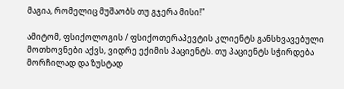მაგია, რომელიც მუშაობს თუ გჯერა მისი!"

ამიტომ, ფსიქოლოგის / ფსიქოთერაპევტის კლიენტს განსხვავებული მოთხოვნები აქვს, ვიდრე ექიმის პაციენტს. თუ პაციენტს სჭირდება მორჩილად და ზუსტად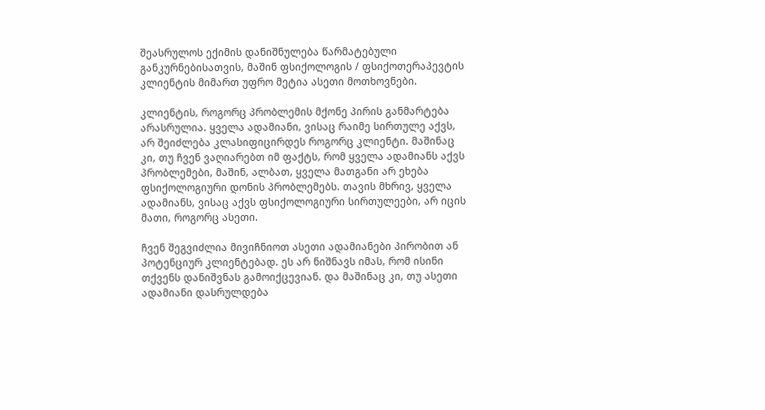შეასრულოს ექიმის დანიშნულება წარმატებული განკურნებისათვის, მაშინ ფსიქოლოგის / ფსიქოთერაპევტის კლიენტის მიმართ უფრო მეტია ასეთი მოთხოვნები.

კლიენტის, როგორც პრობლემის მქონე პირის განმარტება არასრულია. ყველა ადამიანი, ვისაც რაიმე სირთულე აქვს, არ შეიძლება კლასიფიცირდეს როგორც კლიენტი. მაშინაც კი, თუ ჩვენ ვაღიარებთ იმ ფაქტს, რომ ყველა ადამიანს აქვს პრობლემები, მაშინ, ალბათ, ყველა მათგანი არ ეხება ფსიქოლოგიური დონის პრობლემებს. თავის მხრივ, ყველა ადამიანს, ვისაც აქვს ფსიქოლოგიური სირთულეები, არ იცის მათი, როგორც ასეთი.

ჩვენ შეგვიძლია მივიჩნიოთ ასეთი ადამიანები პირობით ან პოტენციურ კლიენტებად. ეს არ ნიშნავს იმას, რომ ისინი თქვენს დანიშვნას გამოიქცევიან. და მაშინაც კი, თუ ასეთი ადამიანი დასრულდება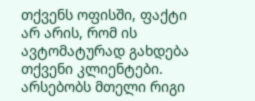თქვენს ოფისში, ფაქტი არ არის, რომ ის ავტომატურად გახდება თქვენი კლიენტები. არსებობს მთელი რიგი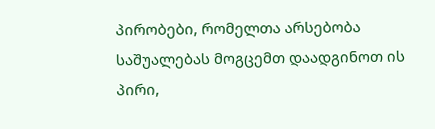პირობები, რომელთა არსებობა საშუალებას მოგცემთ დაადგინოთ ის პირი,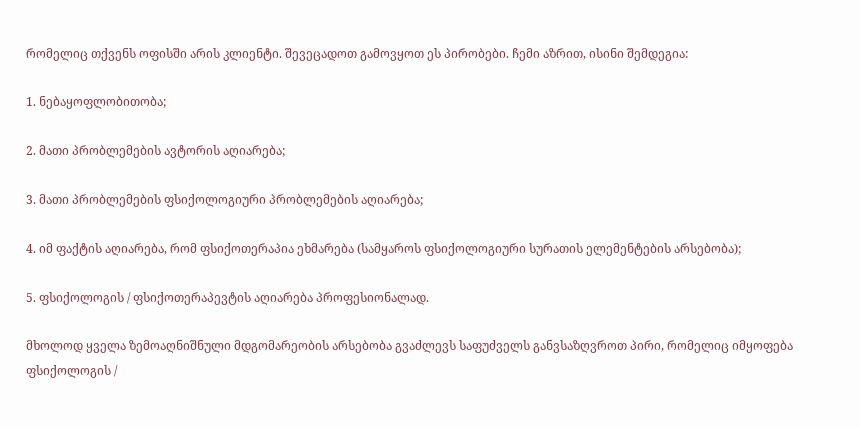რომელიც თქვენს ოფისში არის კლიენტი. შევეცადოთ გამოვყოთ ეს პირობები. ჩემი აზრით, ისინი შემდეგია:

1. ნებაყოფლობითობა;

2. მათი პრობლემების ავტორის აღიარება;

3. მათი პრობლემების ფსიქოლოგიური პრობლემების აღიარება;

4. იმ ფაქტის აღიარება, რომ ფსიქოთერაპია ეხმარება (სამყაროს ფსიქოლოგიური სურათის ელემენტების არსებობა);

5. ფსიქოლოგის / ფსიქოთერაპევტის აღიარება პროფესიონალად.

მხოლოდ ყველა ზემოაღნიშნული მდგომარეობის არსებობა გვაძლევს საფუძველს განვსაზღვროთ პირი, რომელიც იმყოფება ფსიქოლოგის /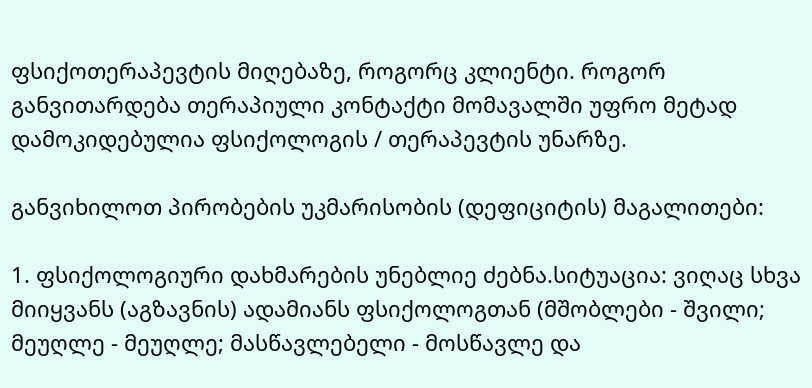ფსიქოთერაპევტის მიღებაზე, როგორც კლიენტი. როგორ განვითარდება თერაპიული კონტაქტი მომავალში უფრო მეტად დამოკიდებულია ფსიქოლოგის / თერაპევტის უნარზე.

განვიხილოთ პირობების უკმარისობის (დეფიციტის) მაგალითები:

1. ფსიქოლოგიური დახმარების უნებლიე ძებნა.სიტუაცია: ვიღაც სხვა მიიყვანს (აგზავნის) ადამიანს ფსიქოლოგთან (მშობლები - შვილი; მეუღლე - მეუღლე; მასწავლებელი - მოსწავლე და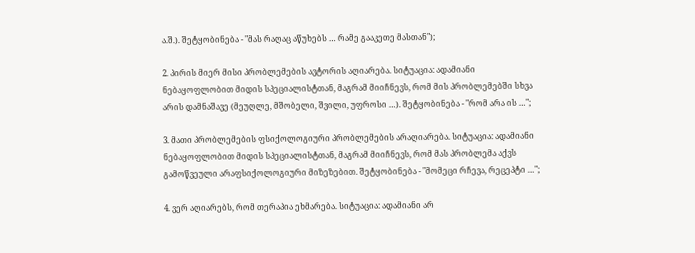ა.შ.). შეტყობინება - "მას რაღაც აწუხებს … რამე გააკეთე მასთან");

2. პირის მიერ მისი პრობლემების ავტორის აღიარება. სიტუაცია: ადამიანი ნებაყოფლობით მიდის სპეციალისტთან, მაგრამ მიიჩნევს, რომ მის პრობლემებში სხვა არის დამნაშავე (მეუღლე, მშობელი, შვილი, უფროსი …). შეტყობინება - "რომ არა ის …";

3. მათი პრობლემების ფსიქოლოგიური პრობლემების არაღიარება. სიტუაცია: ადამიანი ნებაყოფლობით მიდის სპეციალისტთან, მაგრამ მიიჩნევს, რომ მას პრობლემა აქვს გამოწვეული არაფსიქოლოგიური მიზეზებით. შეტყობინება - "მომეცი რჩევა, რეცეპტი …";

4. ვერ აღიარებს, რომ თერაპია ეხმარება. სიტუაცია: ადამიანი არ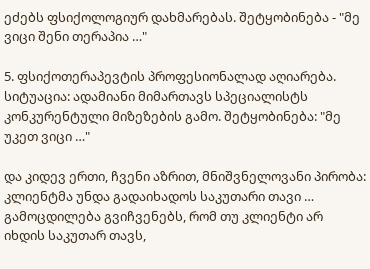ეძებს ფსიქოლოგიურ დახმარებას. შეტყობინება - "მე ვიცი შენი თერაპია …"

5. ფსიქოთერაპევტის პროფესიონალად აღიარება. სიტუაცია: ადამიანი მიმართავს სპეციალისტს კონკურენტული მიზეზების გამო. შეტყობინება: "მე უკეთ ვიცი …"

და კიდევ ერთი, ჩვენი აზრით, მნიშვნელოვანი პირობა: კლიენტმა უნდა გადაიხადოს საკუთარი თავი … გამოცდილება გვიჩვენებს, რომ თუ კლიენტი არ იხდის საკუთარ თავს,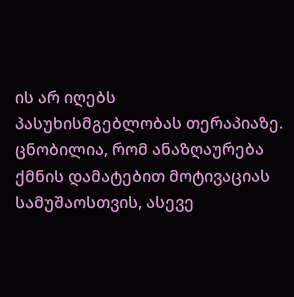ის არ იღებს პასუხისმგებლობას თერაპიაზე. ცნობილია, რომ ანაზღაურება ქმნის დამატებით მოტივაციას სამუშაოსთვის, ასევე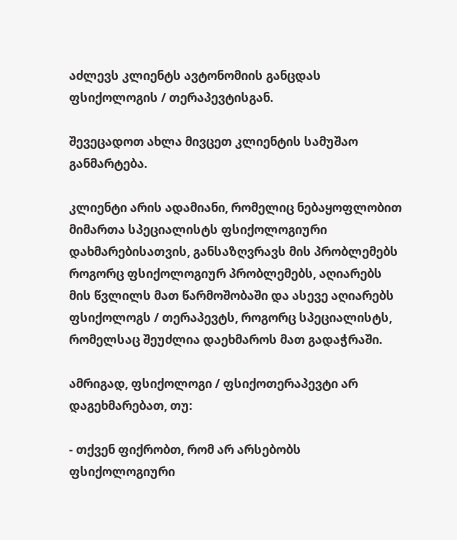აძლევს კლიენტს ავტონომიის განცდას ფსიქოლოგის / თერაპევტისგან.

შევეცადოთ ახლა მივცეთ კლიენტის სამუშაო განმარტება.

კლიენტი არის ადამიანი, რომელიც ნებაყოფლობით მიმართა სპეციალისტს ფსიქოლოგიური დახმარებისათვის, განსაზღვრავს მის პრობლემებს როგორც ფსიქოლოგიურ პრობლემებს, აღიარებს მის წვლილს მათ წარმოშობაში და ასევე აღიარებს ფსიქოლოგს / თერაპევტს, როგორც სპეციალისტს, რომელსაც შეუძლია დაეხმაროს მათ გადაჭრაში.

ამრიგად, ფსიქოლოგი / ფსიქოთერაპევტი არ დაგეხმარებათ, თუ:

- თქვენ ფიქრობთ, რომ არ არსებობს ფსიქოლოგიური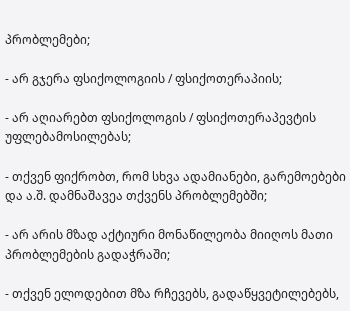პრობლემები;

- არ გჯერა ფსიქოლოგიის / ფსიქოთერაპიის;

- არ აღიარებთ ფსიქოლოგის / ფსიქოთერაპევტის უფლებამოსილებას;

- თქვენ ფიქრობთ, რომ სხვა ადამიანები, გარემოებები და ა.შ. დამნაშავეა თქვენს პრობლემებში;

- არ არის მზად აქტიური მონაწილეობა მიიღოს მათი პრობლემების გადაჭრაში;

- თქვენ ელოდებით მზა რჩევებს, გადაწყვეტილებებს,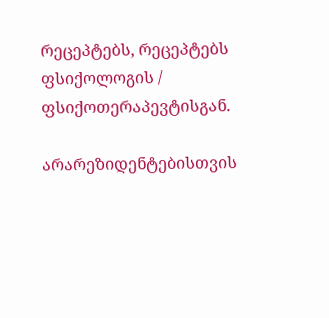რეცეპტებს, რეცეპტებს ფსიქოლოგის / ფსიქოთერაპევტისგან.

არარეზიდენტებისთვის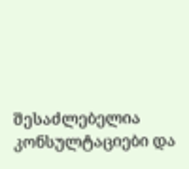შესაძლებელია კონსულტაციები და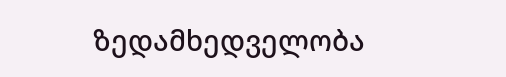ზედამხედველობა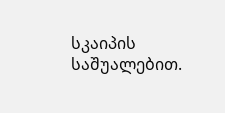სკაიპის საშუალებით.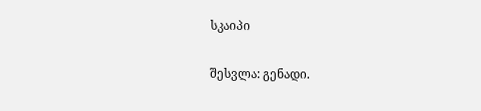სკაიპი

შესვლა: გენადი.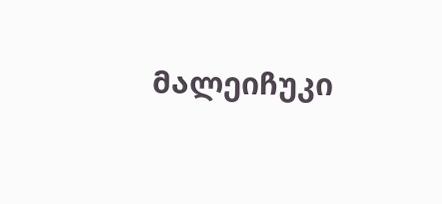მალეიჩუკი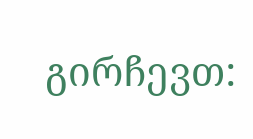გირჩევთ: